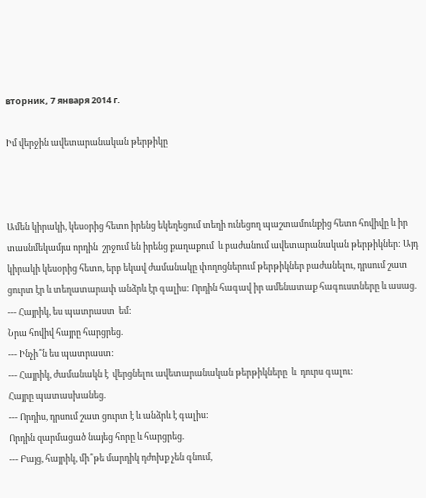вторник, 7 января 2014 г.

Իմ վերջին ավետարանական թերթիկը



Ամեն կիրակի, կեսօրից հետո իրենց եկեղեցում տեղի ունեցող պաշտամունքից հետո հովիվը և իր տասնմեկամյա որդին  շրջում են իրենց քաղաքում  և բաժանում ավետարանական թերթիկներ: Այդ կիրակի կեսօրից հետո, երբ եկավ ժամանակը փողոցներում թերթիկներ բաժանելու, դրսում շատ ցուրտ էր և տեղատարափ անձրև էր գալիս: Որդին հագավ իր ամենատաք հագուստները և ասաց.
--- Հայրիկ, ես պատրաստ  եմ:
Նրա հովիվ հայրը հարցրեց.
--- Ինչի՞ն ես պատրաստ:
--- Հայրիկ, ժամանակն է  վերցնելու ավետարանական թերթիկները  և  դուրս գալու:
Հայրը պատասխանեց.
--- Որդիս, դրսում շատ ցուրտ է և անձրև է գալիս:
Որդին զարմացած նայեց հորը և հարցրեց.
--- Բայց, հայրիկ, մի՞թե մարդիկ դժոխք չեն գնում,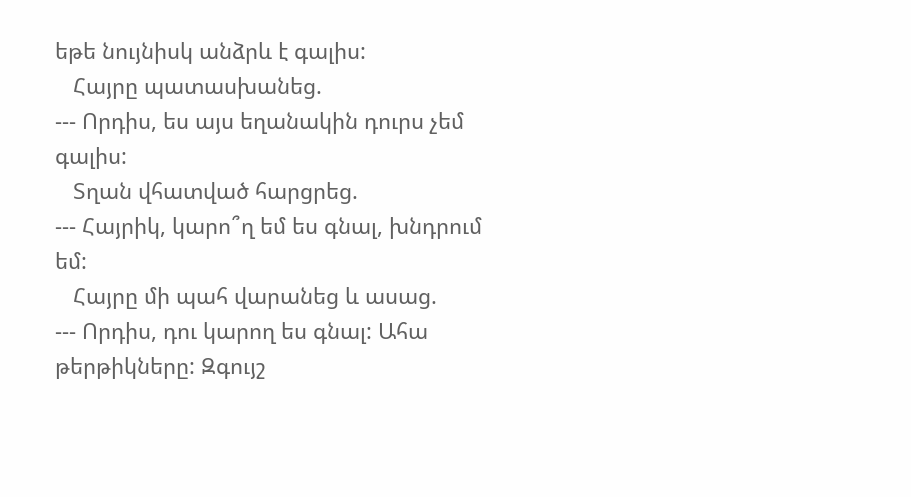եթե նույնիսկ անձրև է գալիս:
   Հայրը պատասխանեց.
--- Որդիս, ես այս եղանակին դուրս չեմ գալիս:
   Տղան վհատված հարցրեց.
--- Հայրիկ, կարո՞ղ եմ ես գնալ, խնդրում եմ:
   Հայրը մի պահ վարանեց և ասաց.
--- Որդիս, դու կարող ես գնալ: Ահա թերթիկները: Զգույշ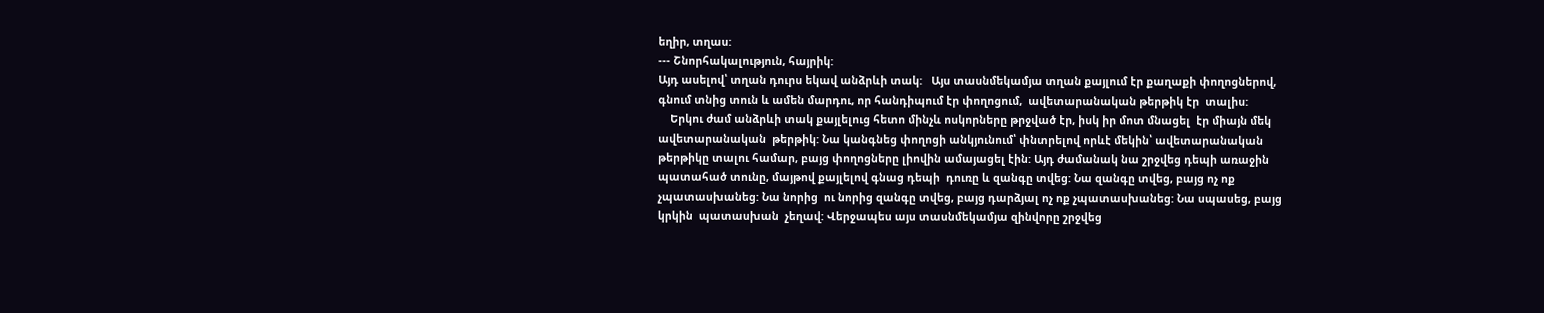եղիր, տղաս:
--- Շնորհակալություն, հայրիկ:
Այդ ասելով՝ տղան դուրս եկավ անձրևի տակ:   Այս տասնմեկամյա տղան քայլում էր քաղաքի փողոցներով, գնում տնից տուն և ամեն մարդու, որ հանդիպում էր փողոցում,  ավետարանական թերթիկ էր  տալիս:
    Երկու ժամ անձրևի տակ քայլելուց հետո մինչև ոսկորները թրջված էր, իսկ իր մոտ մնացել  էր միայն մեկ  ավետարանական  թերթիկ: Նա կանգնեց փողոցի անկյունում՝ փնտրելով որևէ մեկին՝ ավետարանական թերթիկը տալու համար, բայց փողոցները լիովին ամայացել էին: Այդ ժամանակ նա շրջվեց դեպի առաջին պատահած տունը, մայթով քայլելով գնաց դեպի  դուռը և զանգը տվեց: Նա զանգը տվեց, բայց ոչ ոք չպատասխանեց: Նա նորից  ու նորից զանգը տվեց, բայց դարձյալ ոչ ոք չպատասխանեց: Նա սպասեց, բայց կրկին  պատասխան  չեղավ: Վերջապես այս տասնմեկամյա զինվորը շրջվեց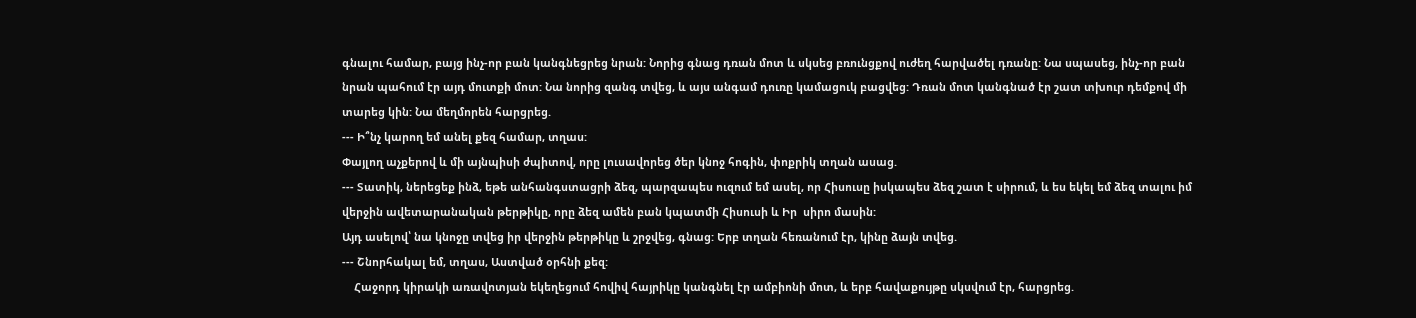գնալու համար, բայց ինչ-որ բան կանգնեցրեց նրան: Նորից գնաց դռան մոտ և սկսեց բռունցքով ուժեղ հարվածել դռանը: Նա սպասեց, ինչ-որ բան նրան պահում էր այդ մուտքի մոտ: Նա նորից զանգ տվեց, և այս անգամ դուռը կամացուկ բացվեց: Դռան մոտ կանգնած էր շատ տխուր դեմքով մի տարեց կին: Նա մեղմորեն հարցրեց.
--- Ի՞նչ կարող եմ անել քեզ համար, տղաս:
Փայլող աչքերով և մի այնպիսի ժպիտով, որը լուսավորեց ծեր կնոջ հոգին, փոքրիկ տղան ասաց.
--- Տատիկ, ներեցեք ինձ, եթե անհանգստացրի ձեզ, պարզապես ուզում եմ ասել, որ Հիսուսը իսկապես ձեզ շատ է սիրում, և ես եկել եմ ձեզ տալու իմ վերջին ավետարանական թերթիկը, որը ձեզ ամեն բան կպատմի Հիսուսի և Իր  սիրո մասին:
Այդ ասելով՝ նա կնոջը տվեց իր վերջին թերթիկը և շրջվեց, գնաց: Երբ տղան հեռանում էր, կինը ձայն տվեց.
--- Շնորհակալ եմ, տղաս, Աստված օրհնի քեզ:
    Հաջորդ կիրակի առավոտյան եկեղեցում հովիվ հայրիկը կանգնել էր ամբիոնի մոտ, և երբ հավաքույթը սկսվում էր, հարցրեց.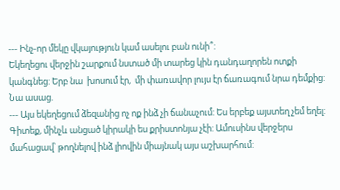--- Ինչ-որ մեկը վկայություն կամ ասելու բան ունի՞:
Եկեղեցու վերջին շարքում նստած մի տարեց կին դանդաղորեն ոտքի կանգնեց: Երբ նա  խոսում էր,  մի փառավոր լույս էր ճառագում նրա դեմքից: Նա ասաց.
--- Այս եկեղեցում ձեզանից ոչ ոք ինձ չի ճանաչում: Ես երբեք այստեղ չեմ եղել:  Գիտեք, մինչև անցած կիրակի ես քրիստոնյա չէի: Ամուսինս վերջերս մահացավ՝ թողնելով ինձ լիովին միայնակ այս աշխարհում: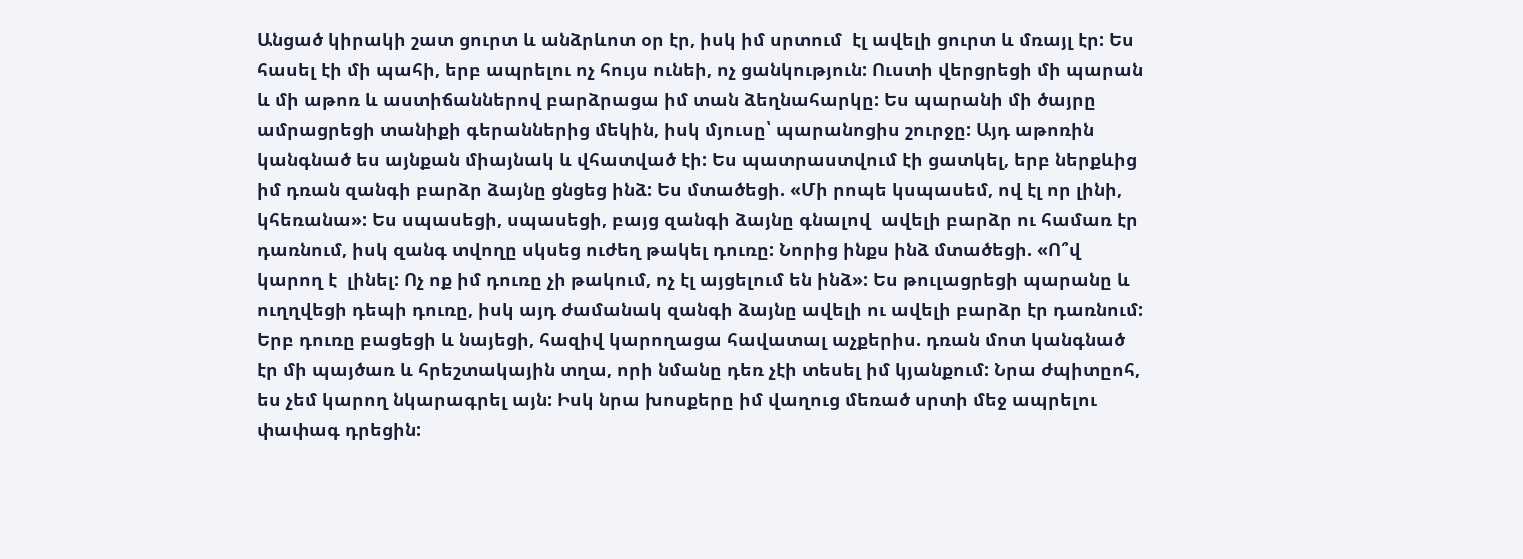Անցած կիրակի շատ ցուրտ և անձրևոտ օր էր, իսկ իմ սրտում  էլ ավելի ցուրտ և մռայլ էր: Ես հասել էի մի պահի, երբ ապրելու ոչ հույս ունեի, ոչ ցանկություն: Ուստի վերցրեցի մի պարան և մի աթոռ և աստիճաններով բարձրացա իմ տան ձեղնահարկը: Ես պարանի մի ծայրը ամրացրեցի տանիքի գերաններից մեկին, իսկ մյուսը՝ պարանոցիս շուրջը: Այդ աթոռին կանգնած ես այնքան միայնակ և վհատված էի: Ես պատրաստվում էի ցատկել, երբ ներքևից իմ դռան զանգի բարձր ձայնը ցնցեց ինձ: Ես մտածեցի. «Մի րոպե կսպասեմ, ով էլ որ լինի, կհեռանա»: Ես սպասեցի, սպասեցի, բայց զանգի ձայնը գնալով  ավելի բարձր ու համառ էր դառնում, իսկ զանգ տվողը սկսեց ուժեղ թակել դուռը: Նորից ինքս ինձ մտածեցի. «Ո՞վ կարող է  լինել: Ոչ ոք իմ դուռը չի թակում, ոչ էլ այցելում են ինձ»: Ես թուլացրեցի պարանը և ուղղվեցի դեպի դուռը, իսկ այդ ժամանակ զանգի ձայնը ավելի ու ավելի բարձր էր դառնում: Երբ դուռը բացեցի և նայեցի, հազիվ կարողացա հավատալ աչքերիս. դռան մոտ կանգնած էր մի պայծառ և հրեշտակային տղա, որի նմանը դեռ չէի տեսել իմ կյանքում: Նրա ժպիտըոհ, ես չեմ կարող նկարագրել այն: Իսկ նրա խոսքերը իմ վաղուց մեռած սրտի մեջ ապրելու փափագ դրեցին: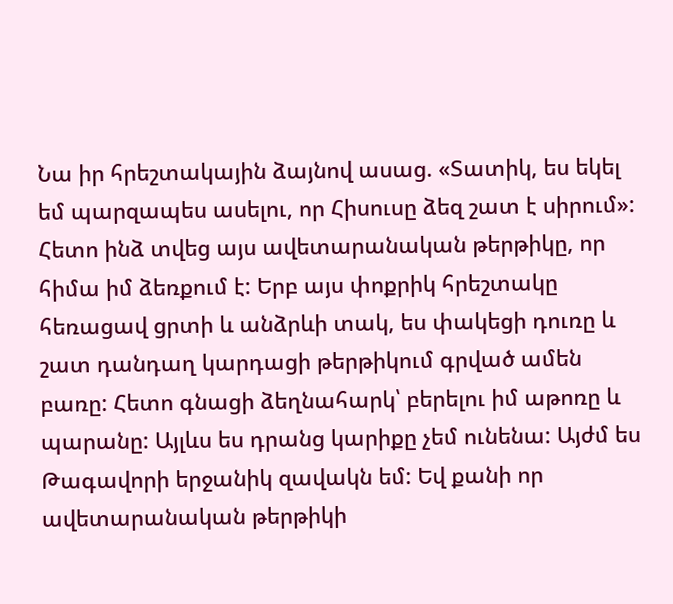Նա իր հրեշտակային ձայնով ասաց. «Տատիկ, ես եկել եմ պարզապես ասելու, որ Հիսուսը ձեզ շատ է սիրում»: Հետո ինձ տվեց այս ավետարանական թերթիկը, որ հիմա իմ ձեռքում է: Երբ այս փոքրիկ հրեշտակը հեռացավ ցրտի և անձրևի տակ, ես փակեցի դուռը և շատ դանդաղ կարդացի թերթիկում գրված ամեն բառը: Հետո գնացի ձեղնահարկ՝ բերելու իմ աթոռը և պարանը: Այլևս ես դրանց կարիքը չեմ ունենա: Այժմ ես Թագավորի երջանիկ զավակն եմ: Եվ քանի որ ավետարանական թերթիկի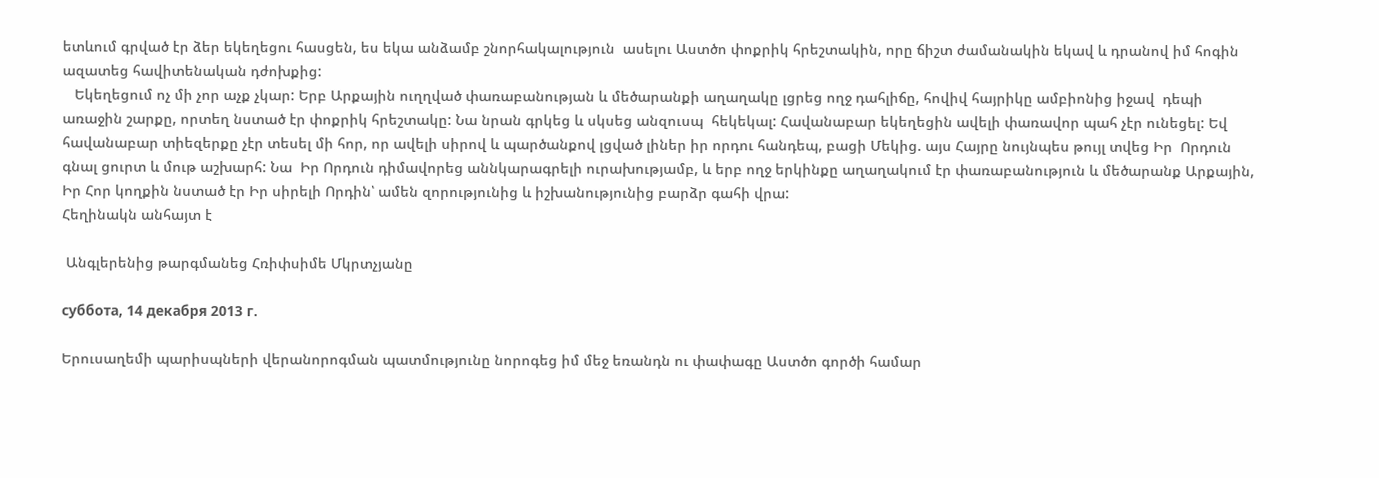ետևում գրված էր ձեր եկեղեցու հասցեն, ես եկա անձամբ շնորհակալություն  ասելու Աստծո փոքրիկ հրեշտակին, որը ճիշտ ժամանակին եկավ և դրանով իմ հոգին  ազատեց հավիտենական դժոխքից:
   Եկեղեցում ոչ մի չոր աչք չկար: Երբ Արքային ուղղված փառաբանության և մեծարանքի աղաղակը լցրեց ողջ դահլիճը, հովիվ հայրիկը ամբիոնից իջավ  դեպի առաջին շարքը, որտեղ նստած էր փոքրիկ հրեշտակը: Նա նրան գրկեց և սկսեց անզուսպ  հեկեկալ: Հավանաբար եկեղեցին ավելի փառավոր պահ չէր ունեցել: Եվ հավանաբար տիեզերքը չէր տեսել մի հոր, որ ավելի սիրով և պարծանքով լցված լիներ իր որդու հանդեպ, բացի Մեկից. այս Հայրը նույնպես թույլ տվեց Իր  Որդուն գնալ ցուրտ և մութ աշխարհ: Նա  Իր Որդուն դիմավորեց աննկարագրելի ուրախությամբ, և երբ ողջ երկինքը աղաղակում էր փառաբանություն և մեծարանք Արքային, Իր Հոր կողքին նստած էր Իր սիրելի Որդին՝ ամեն զորությունից և իշխանությունից բարձր գահի վրա:
Հեղինակն անհայտ է

 Անգլերենից թարգմանեց Հռիփսիմե Մկրտչյանը

суббота, 14 декабря 2013 г.

Երուսաղեմի պարիսպների վերանորոգման պատմությունը նորոգեց իմ մեջ եռանդն ու փափագը Աստծո գործի համար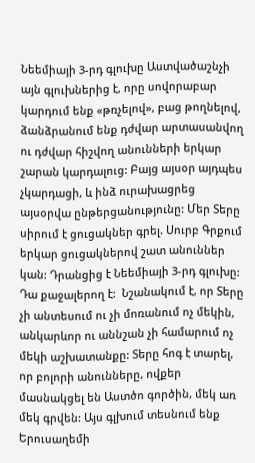Նեեմիայի 3-րդ գլուխը Աստվածաշնչի այն գլուխներից է, որը սովորաբար կարդում ենք «թռչելով», բաց թողնելով, ձանձրանում ենք դժվար արտասանվող ու դժվար հիշվող անունների երկար շարան կարդալուց: Բայց այսօր այդպես չկարդացի, և ինձ ուրախացրեց այսօրվա ընթերցանությունը: Մեր Տերը սիրում է ցուցակներ գրել. Սուրբ Գրքում երկար ցուցակներով շատ անուններ կան: Դրանցից է Նեեմիայի 3-րդ գլուխը:  Դա քաջալերող է:  Նշանակում է, որ Տերը չի անտեսում ու չի մոռանում ոչ մեկին, անկարևոր ու աննշան չի համարում ոչ մեկի աշխատանքը: Տերը հոգ է տարել, որ բոլորի անունները, ովքեր մասնակցել են Աստծո գործին, մեկ առ մեկ գրվեն: Այս գլխում տեսնում ենք Երուսաղեմի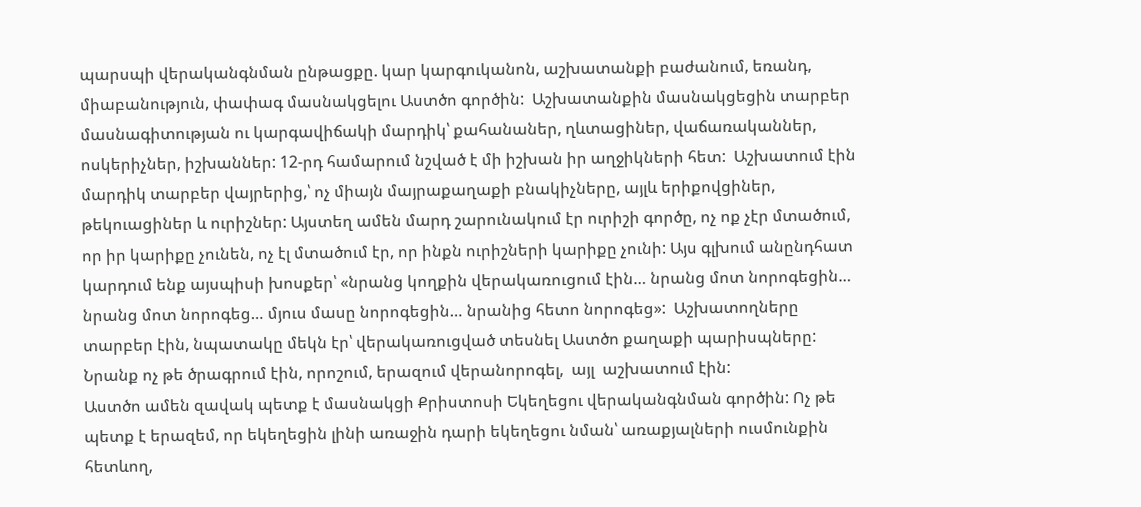պարսպի վերականգնման ընթացքը. կար կարգուկանոն, աշխատանքի բաժանում, եռանդ, միաբանություն, փափագ մասնակցելու Աստծո գործին:  Աշխատանքին մասնակցեցին տարբեր մասնագիտության ու կարգավիճակի մարդիկ՝ քահանաներ, ղևտացիներ, վաճառականներ, ոսկերիչներ, իշխաններ: 12-րդ համարում նշված է մի իշխան իր աղջիկների հետ:  Աշխատում էին մարդիկ տարբեր վայրերից,՝ ոչ միայն մայրաքաղաքի բնակիչները, այլև երիքովցիներ, թեկուացիներ և ուրիշներ: Այստեղ ամեն մարդ շարունակում էր ուրիշի գործը, ոչ ոք չէր մտածում, որ իր կարիքը չունեն, ոչ էլ մտածում էր, որ ինքն ուրիշների կարիքը չունի: Այս գլխում անընդհատ կարդում ենք այսպիսի խոսքեր՝ «նրանց կողքին վերակառուցում էին… նրանց մոտ նորոգեցին… նրանց մոտ նորոգեց… մյուս մասը նորոգեցին… նրանից հետո նորոգեց»:  Աշխատողները տարբեր էին, նպատակը մեկն էր՝ վերակառուցված տեսնել Աստծո քաղաքի պարիսպները: Նրանք ոչ թե ծրագրում էին, որոշում, երազում վերանորոգել,  այլ  աշխատում էին:
Աստծո ամեն զավակ պետք է մասնակցի Քրիստոսի Եկեղեցու վերականգնման գործին: Ոչ թե պետք է երազեմ, որ եկեղեցին լինի առաջին դարի եկեղեցու նման՝ առաքյալների ուսմունքին հետևող,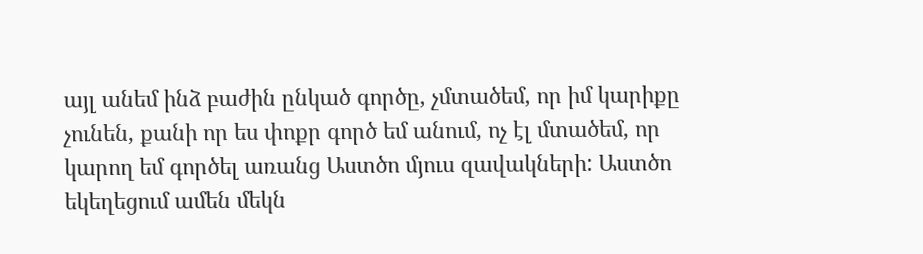այլ անեմ ինձ բաժին ընկած գործը, չմտածեմ, որ իմ կարիքը չունեն, քանի որ ես փոքր գործ եմ անում, ոչ էլ մտածեմ, որ կարող եմ գործել առանց Աստծո մյուս զավակների: Աստծո եկեղեցում ամեն մեկն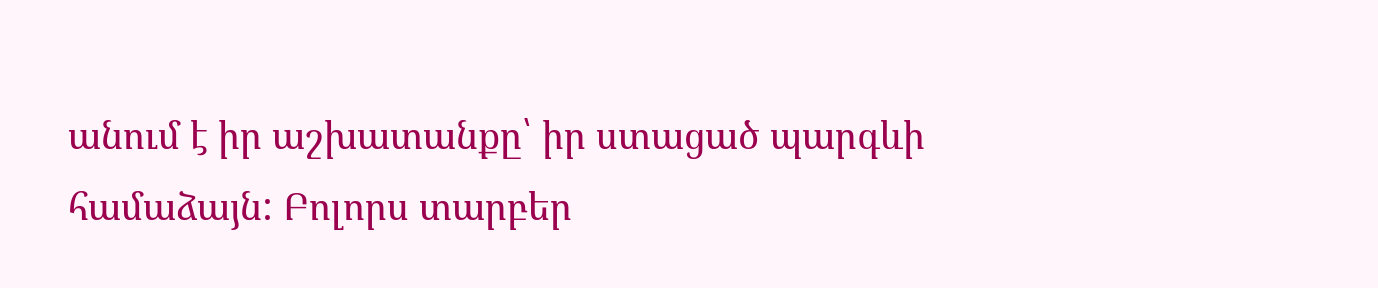անում է իր աշխատանքը՝ իր ստացած պարգևի համաձայն: Բոլորս տարբեր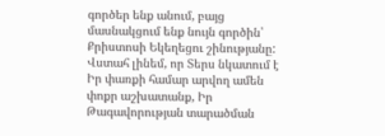գործեր ենք անում, բայց մասնակցում ենք նույն գործին՝ Քրիստոսի Եկեղեցու շինությանը:
Վստահ լինեմ, որ Տերս նկատում է Իր փառքի համար արվող ամեն փոքր աշխատանք, Իր Թագավորության տարածման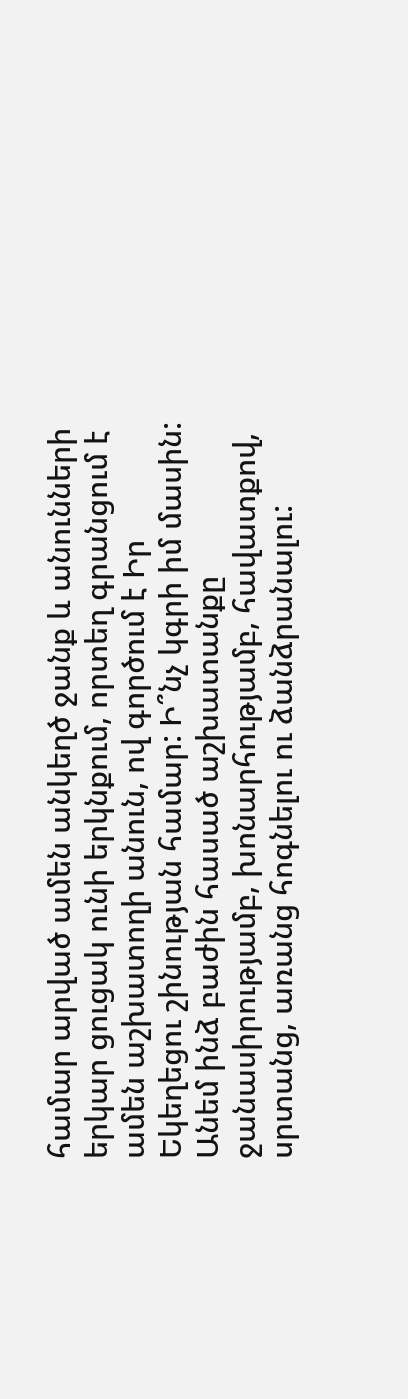համար արված ամեն անկեղծ ջանք և անունների երկար ցուցակ ունի երկնքում, որտեղ գրանցում է ամեն աշխատողի անուն, ով գործում է Իր Եկեղեցու շինության համար: Ի՞նչ կգրի իմ մասին:
Անեմ ինձ բաժին հասած աշխատանքը ջանասիրությամբ, խոնարհությամբ, հավատքով, սրտանց, առանց հոգնելու ու ձանձրանալու: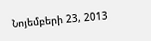Նոյեմբերի 23, 2013